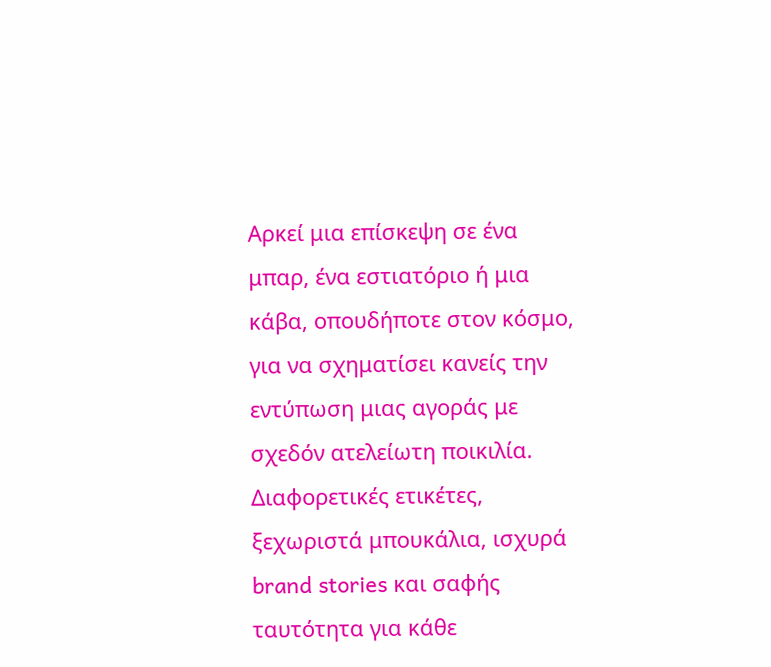Αρκεί μια επίσκεψη σε ένα μπαρ, ένα εστιατόριο ή μια κάβα, οπουδήποτε στον κόσμο, για να σχηματίσει κανείς την εντύπωση μιας αγοράς με σχεδόν ατελείωτη ποικιλία. Διαφορετικές ετικέτες, ξεχωριστά μπουκάλια, ισχυρά brand stories και σαφής ταυτότητα για κάθε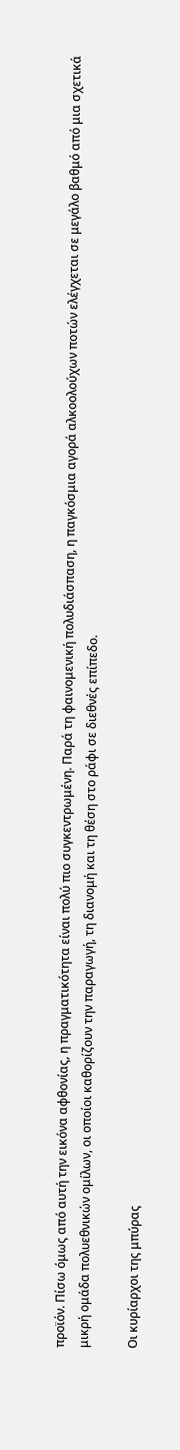προϊόν. Πίσω όμως από αυτή την εικόνα αφθονίας, η πραγματικότητα είναι πολύ πιο συγκεντρωμένη. Παρά τη φαινομενική πολυδιάσπαση, η παγκόσμια αγορά αλκοολούχων ποτών ελέγχεται σε μεγάλο βαθμό από μια σχετικά μικρή ομάδα πολυεθνικών ομίλων, οι οποίοι καθορίζουν την παραγωγή, τη διανομή και τη θέση στο ράφι σε διεθνές επίπεδο.

Οι κυρίαρχοι της μπύρας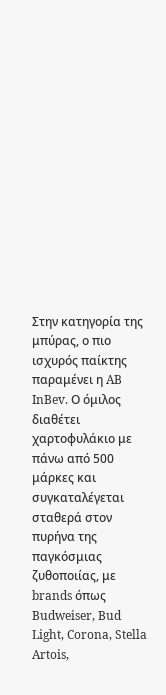Στην κατηγορία της μπύρας, ο πιο ισχυρός παίκτης παραμένει η AB InBev. Ο όμιλος διαθέτει χαρτοφυλάκιο με πάνω από 500 μάρκες και συγκαταλέγεται σταθερά στον πυρήνα της παγκόσμιας ζυθοποιίας, με brands όπως Budweiser, Bud Light, Corona, Stella Artois,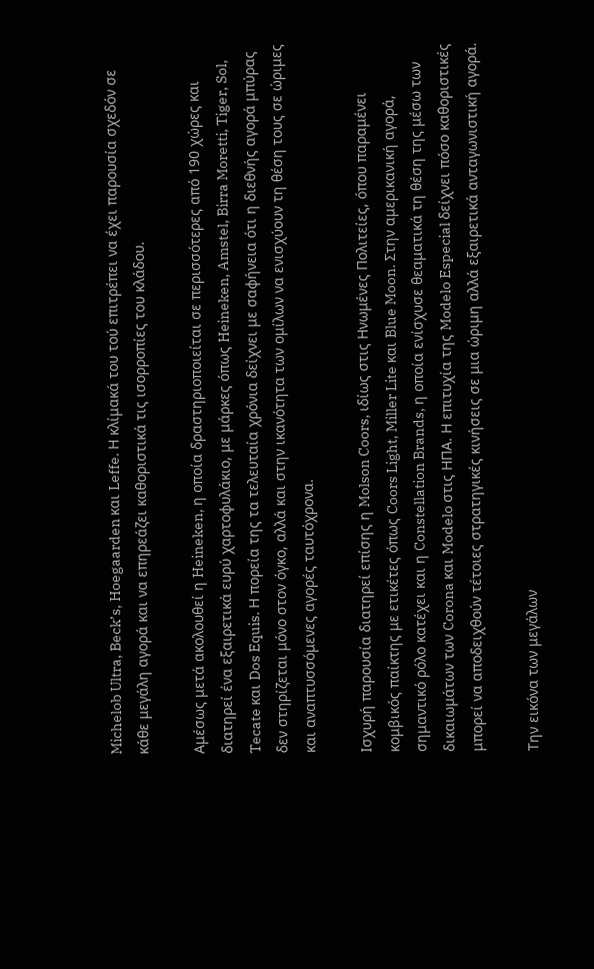Michelob Ultra, Beck’s, Hoegaarden και Leffe. Η κλίμακά του τού επιτρέπει να έχει παρουσία σχεδόν σε κάθε μεγάλη αγορά και να επηρεάζει καθοριστικά τις ισορροπίες του κλάδου.

Αμέσως μετά ακολουθεί η Heineken, η οποία δραστηριοποιείται σε περισσότερες από 190 χώρες και διατηρεί ένα εξαιρετικά ευρύ χαρτοφυλάκιο, με μάρκες όπως Heineken, Amstel, Birra Moretti, Tiger, Sol, Tecate και Dos Equis. Η πορεία της τα τελευταία χρόνια δείχνει με σαφήνεια ότι η διεθνής αγορά μπύρας δεν στηρίζεται μόνο στον όγκο, αλλά και στην ικανότητα των ομίλων να ενισχύουν τη θέση τους σε ώριμες και αναπτυσσόμενες αγορές ταυτόχρονα.

Ισχυρή παρουσία διατηρεί επίσης η Molson Coors, ιδίως στις Ηνωμένες Πολιτείες, όπου παραμένει κομβικός παίκτης με ετικέτες όπως Coors Light, Miller Lite και Blue Moon. Στην αμερικανική αγορά, σημαντικό ρόλο κατέχει και η Constellation Brands, η οποία ενίσχυσε θεαματικά τη θέση της μέσω των δικαιωμάτων των Corona και Modelo στις ΗΠΑ. Η επιτυχία της Modelo Especial δείχνει πόσο καθοριστικές μπορεί να αποδειχθούν τέτοιες στρατηγικές κινήσεις σε μια ώριμη αλλά εξαιρετικά ανταγωνιστική αγορά.

Την εικόνα των μεγάλων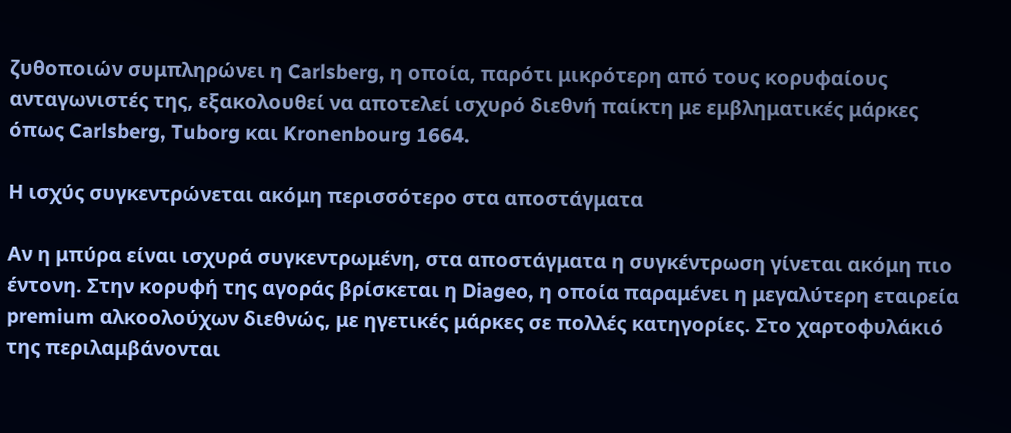ζυθοποιών συμπληρώνει η Carlsberg, η οποία, παρότι μικρότερη από τους κορυφαίους ανταγωνιστές της, εξακολουθεί να αποτελεί ισχυρό διεθνή παίκτη με εμβληματικές μάρκες όπως Carlsberg, Tuborg και Kronenbourg 1664.

Η ισχύς συγκεντρώνεται ακόμη περισσότερο στα αποστάγματα

Αν η μπύρα είναι ισχυρά συγκεντρωμένη, στα αποστάγματα η συγκέντρωση γίνεται ακόμη πιο έντονη. Στην κορυφή της αγοράς βρίσκεται η Diageo, η οποία παραμένει η μεγαλύτερη εταιρεία premium αλκοολούχων διεθνώς, με ηγετικές μάρκες σε πολλές κατηγορίες. Στο χαρτοφυλάκιό της περιλαμβάνονται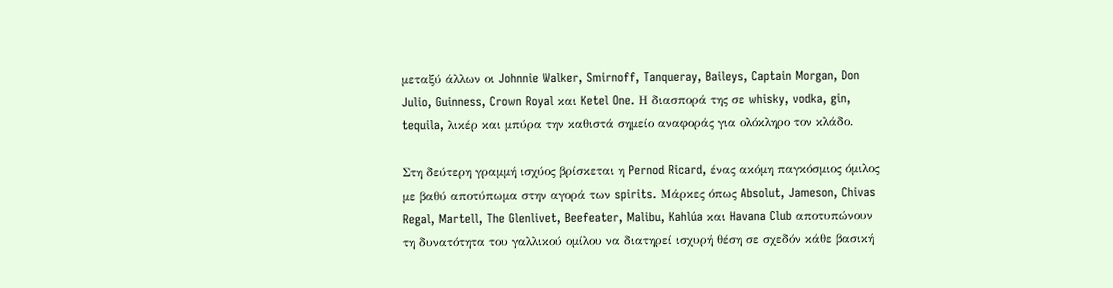μεταξύ άλλων οι Johnnie Walker, Smirnoff, Tanqueray, Baileys, Captain Morgan, Don Julio, Guinness, Crown Royal και Ketel One. Η διασπορά της σε whisky, vodka, gin, tequila, λικέρ και μπύρα την καθιστά σημείο αναφοράς για ολόκληρο τον κλάδο.

Στη δεύτερη γραμμή ισχύος βρίσκεται η Pernod Ricard, ένας ακόμη παγκόσμιος όμιλος με βαθύ αποτύπωμα στην αγορά των spirits. Μάρκες όπως Absolut, Jameson, Chivas Regal, Martell, The Glenlivet, Beefeater, Malibu, Kahlúa και Havana Club αποτυπώνουν τη δυνατότητα του γαλλικού ομίλου να διατηρεί ισχυρή θέση σε σχεδόν κάθε βασική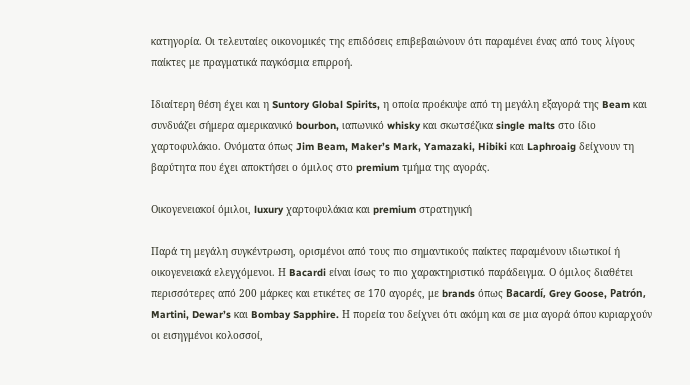κατηγορία. Οι τελευταίες οικονομικές της επιδόσεις επιβεβαιώνουν ότι παραμένει ένας από τους λίγους παίκτες με πραγματικά παγκόσμια επιρροή.

Ιδιαίτερη θέση έχει και η Suntory Global Spirits, η οποία προέκυψε από τη μεγάλη εξαγορά της Beam και συνδυάζει σήμερα αμερικανικό bourbon, ιαπωνικό whisky και σκωτσέζικα single malts στο ίδιο χαρτοφυλάκιο. Ονόματα όπως Jim Beam, Maker’s Mark, Yamazaki, Hibiki και Laphroaig δείχνουν τη βαρύτητα που έχει αποκτήσει ο όμιλος στο premium τμήμα της αγοράς.

Οικογενειακοί όμιλοι, luxury χαρτοφυλάκια και premium στρατηγική

Παρά τη μεγάλη συγκέντρωση, ορισμένοι από τους πιο σημαντικούς παίκτες παραμένουν ιδιωτικοί ή οικογενειακά ελεγχόμενοι. Η Bacardi είναι ίσως το πιο χαρακτηριστικό παράδειγμα. Ο όμιλος διαθέτει περισσότερες από 200 μάρκες και ετικέτες σε 170 αγορές, με brands όπως Bacardí, Grey Goose, Patrón, Martini, Dewar’s και Bombay Sapphire. Η πορεία του δείχνει ότι ακόμη και σε μια αγορά όπου κυριαρχούν οι εισηγμένοι κολοσσοί,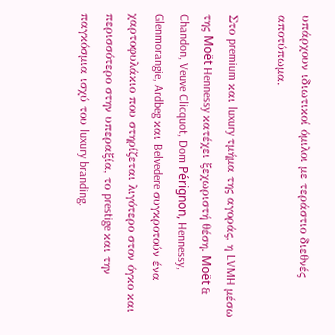υπάρχουν ιδιωτικοί όμιλοι με τεράστιο διεθνές αποτύπωμα.

Στο premium και luxury τμήμα της αγοράς, η LVMH μέσω της Moët Hennessy κατέχει ξεχωριστή θέση. Moët & Chandon, Veuve Clicquot, Dom Pérignon, Hennessy, Glenmorangie, Ardbeg και Belvedere συγκροτούν ένα χαρτοφυλάκιο που στηρίζεται λιγότερο στον όγκο και περισσότερο στην υπεραξία, το prestige και την παγκόσμια ισχύ του luxury branding.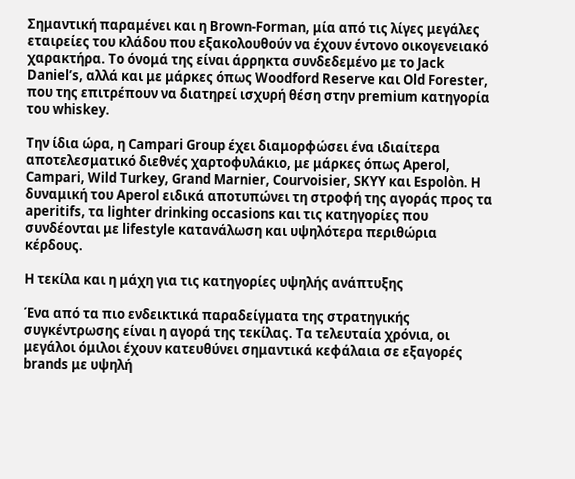Σημαντική παραμένει και η Brown-Forman, μία από τις λίγες μεγάλες εταιρείες του κλάδου που εξακολουθούν να έχουν έντονο οικογενειακό χαρακτήρα. Το όνομά της είναι άρρηκτα συνδεδεμένο με το Jack Daniel’s, αλλά και με μάρκες όπως Woodford Reserve και Old Forester, που της επιτρέπουν να διατηρεί ισχυρή θέση στην premium κατηγορία του whiskey.

Την ίδια ώρα, η Campari Group έχει διαμορφώσει ένα ιδιαίτερα αποτελεσματικό διεθνές χαρτοφυλάκιο, με μάρκες όπως Aperol, Campari, Wild Turkey, Grand Marnier, Courvoisier, SKYY και Espolòn. Η δυναμική του Aperol ειδικά αποτυπώνει τη στροφή της αγοράς προς τα aperitifs, τα lighter drinking occasions και τις κατηγορίες που συνδέονται με lifestyle κατανάλωση και υψηλότερα περιθώρια κέρδους.

Η τεκίλα και η μάχη για τις κατηγορίες υψηλής ανάπτυξης

Ένα από τα πιο ενδεικτικά παραδείγματα της στρατηγικής συγκέντρωσης είναι η αγορά της τεκίλας. Τα τελευταία χρόνια, οι μεγάλοι όμιλοι έχουν κατευθύνει σημαντικά κεφάλαια σε εξαγορές brands με υψηλή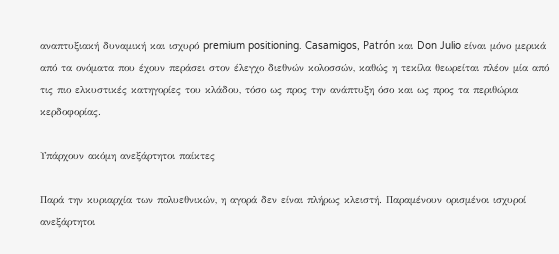αναπτυξιακή δυναμική και ισχυρό premium positioning. Casamigos, Patrón και Don Julio είναι μόνο μερικά από τα ονόματα που έχουν περάσει στον έλεγχο διεθνών κολοσσών, καθώς η τεκίλα θεωρείται πλέον μία από τις πιο ελκυστικές κατηγορίες του κλάδου, τόσο ως προς την ανάπτυξη όσο και ως προς τα περιθώρια κερδοφορίας.

Υπάρχουν ακόμη ανεξάρτητοι παίκτες

Παρά την κυριαρχία των πολυεθνικών, η αγορά δεν είναι πλήρως κλειστή. Παραμένουν ορισμένοι ισχυροί ανεξάρτητοι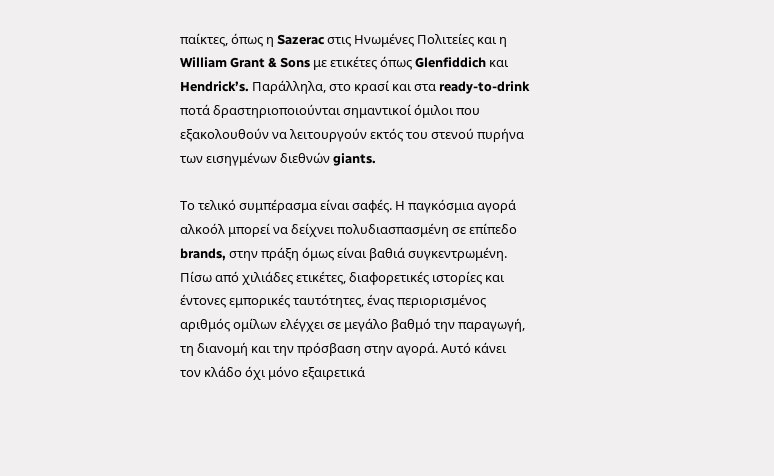παίκτες, όπως η Sazerac στις Ηνωμένες Πολιτείες και η William Grant & Sons με ετικέτες όπως Glenfiddich και Hendrick’s. Παράλληλα, στο κρασί και στα ready-to-drink ποτά δραστηριοποιούνται σημαντικοί όμιλοι που εξακολουθούν να λειτουργούν εκτός του στενού πυρήνα των εισηγμένων διεθνών giants.

Το τελικό συμπέρασμα είναι σαφές. Η παγκόσμια αγορά αλκοόλ μπορεί να δείχνει πολυδιασπασμένη σε επίπεδο brands, στην πράξη όμως είναι βαθιά συγκεντρωμένη. Πίσω από χιλιάδες ετικέτες, διαφορετικές ιστορίες και έντονες εμπορικές ταυτότητες, ένας περιορισμένος αριθμός ομίλων ελέγχει σε μεγάλο βαθμό την παραγωγή, τη διανομή και την πρόσβαση στην αγορά. Αυτό κάνει τον κλάδο όχι μόνο εξαιρετικά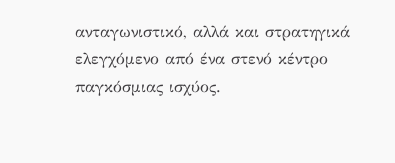ανταγωνιστικό, αλλά και στρατηγικά ελεγχόμενο από ένα στενό κέντρο παγκόσμιας ισχύος.